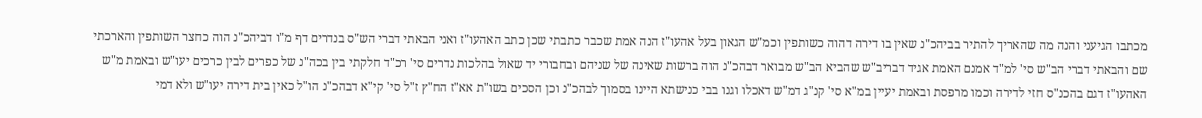מכתבו הגיעני והנה מה שהאריך להתיר בביהכ"נ שאין בו דירה דהוה כשותפין וכמ"ש הגאון בעל אהעו"ז הנה אמת שכבר כתבתי שכן כתב האהעו"ז ואני הבאתי דברי הש"ס בנדרים דף מ"ו דביהכ"נ הוה כחצר השותפין והארכתי שם והבאתי דברי הב"ש סי' למ"ד אמנם האמת אגיד דבריב"ש שהביא הב"ש מבואר דבהכ"נ הוה ברשות שאינה של שניהם ובחבורי יד שאול בהלכות נדרים סי' רכ"ד חלקתי בין בכה"נ של כפרים לבין כרכים יעו"ש ובאמת מ"ש האהעו"ז דגם בהכנ"ס חזי לדירה וכמו מרפסת ובאמת יעיין במ"א סי' קנ"ג דמ"ש דאכלו וגנו בבי כנישתא היינו בסמוך לבהכ"נ וכן הסכים בשו"ת אא"ז הח"ץ ז"ל סי' קי"א דבהכ"נ הו"ל כאין בית דירה יעו"ש ולא דמי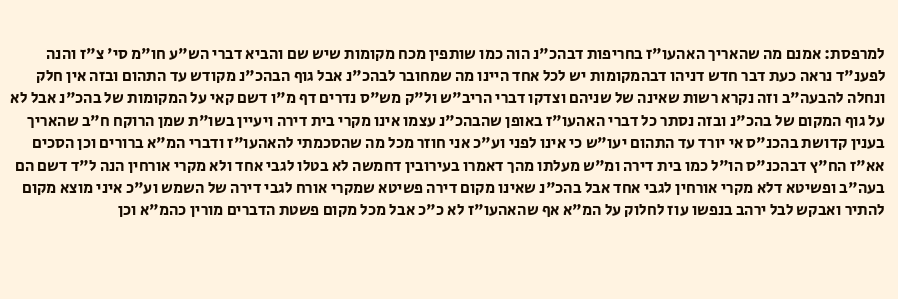למרפסת: אמנם מה שהאריך האהעו"ז בחריפות דבהכ"נ הוה כמו שותפין מכח מקומות שיש שם והביא דברי הש"ע חו"מ סי' צ"ז והנה לפענ"ד נראה כעת דבר חדש דניהו דבהמקומות יש לכל אחד היינו מה שמחובר לבהכ"נ אבל גוף הבהכ"נ מקודש עד התהום ובזה אין חלק ונחלה להבעה"ב וזה נקרא רשות שאינה של שניהם וצדקו דברי הריב"ש ול"ק מש"ס נדרים דף מ"ו דשם קאי על המקומות של בהכ"נ אבל לא על גוף המקום של בהכ"נ ובזה נסתר כל דברי האהעו"ז באופן שהבהכ"נ עצמו אינו מקרי בית דירה ויעיין בשו"ת שמן הרוקח ח"ב שהאריך בענין קדושת בהכנ"ס אי יורד עד התהום יעו"ש כי אינו לפני וע"כ אני חוזר מכל מה שהסכמתי להאהעו"ז ודברי המ"א ברורים וכן הסכים אא"ז הח"ץ דבהכנ"ס הו"ל כמו בית דירה ומ"ש מעלתו מהך דאמרו בעירובין דחמשה לא בטלו לגבי אחד ולא מקרי אורחין הנה ל"ד דשם הם בעה"ב ופשיטא דלא מקרי אורחין לגבי אחד אבל בהכ"נ שאינו מקום דירה פשיטא שמקרי אורח לגבי דירה של השמש וע"כ איני מוצא מקום להתיר ואבקש לבל ירהב בנפשו עוז לחלוק על המ"א אף שהאהעו"ז לא כ"כ אבל מכל מקום פשטת הדברים מורין כהמ"א וכן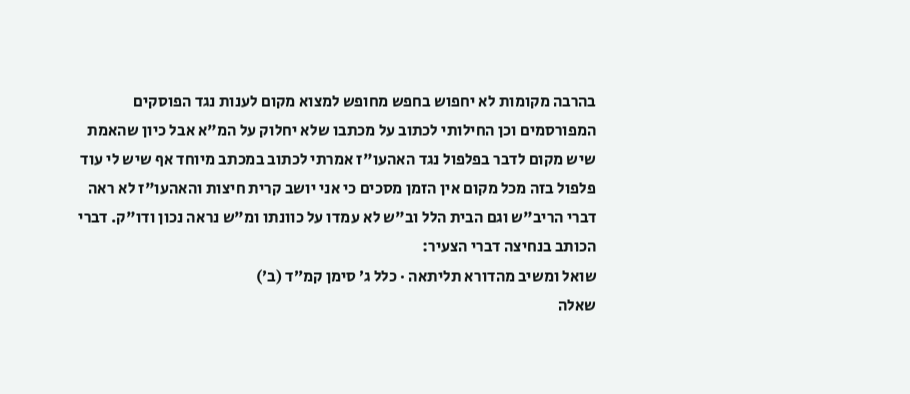בהרבה מקומות לא יחפוש בחפש מחופש למצוא מקום לענות נגד הפוסקים המפורסמים וכן החילותי לכתוב על מכתבו שלא יחלוק על המ"א אבל כיון שהאמת שיש מקום לדבר בפלפול נגד האהעו"ז אמרתי לכתוב במכתב מיוחד אף שיש לי עוד פלפול בזה מכל מקום אין הזמן מסכים כי אני יושב קרית חיצות והאהעו"ז לא ראה דברי הריב"ש וגם הבית הלל וב"ש לא עמדו על כוונתו ומ"ש נראה נכון ודו"ק. דברי הכותב בנחיצה דברי הצעיר:
שואל ומשיב מהדורא תליתאה · כלל ג׳ סימן קמ״ד (ב׳)
שאלה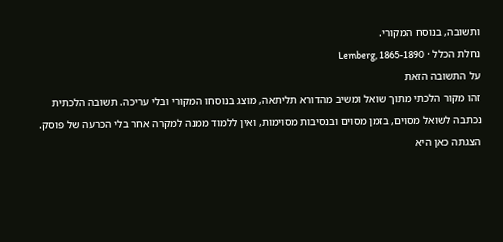ותשובה, בנוסח המקורי.
נחלת הכלל · Lemberg, 1865-1890
על התשובה הזאת
זהו מקור הלכתי מתוך שואל ומשיב מהדורא תליתאה, מוצג בנוסחו המקורי ובלי עריכה. תשובה הלכתית נכתבה לשואל מסוים, בזמן מסוים ובנסיבות מסוימות, ואין ללמוד ממנה למקרה אחר בלי הכרעה של פוסק. הצגתה כאן היא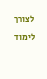לצורך לימוד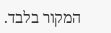המקור בלבד.